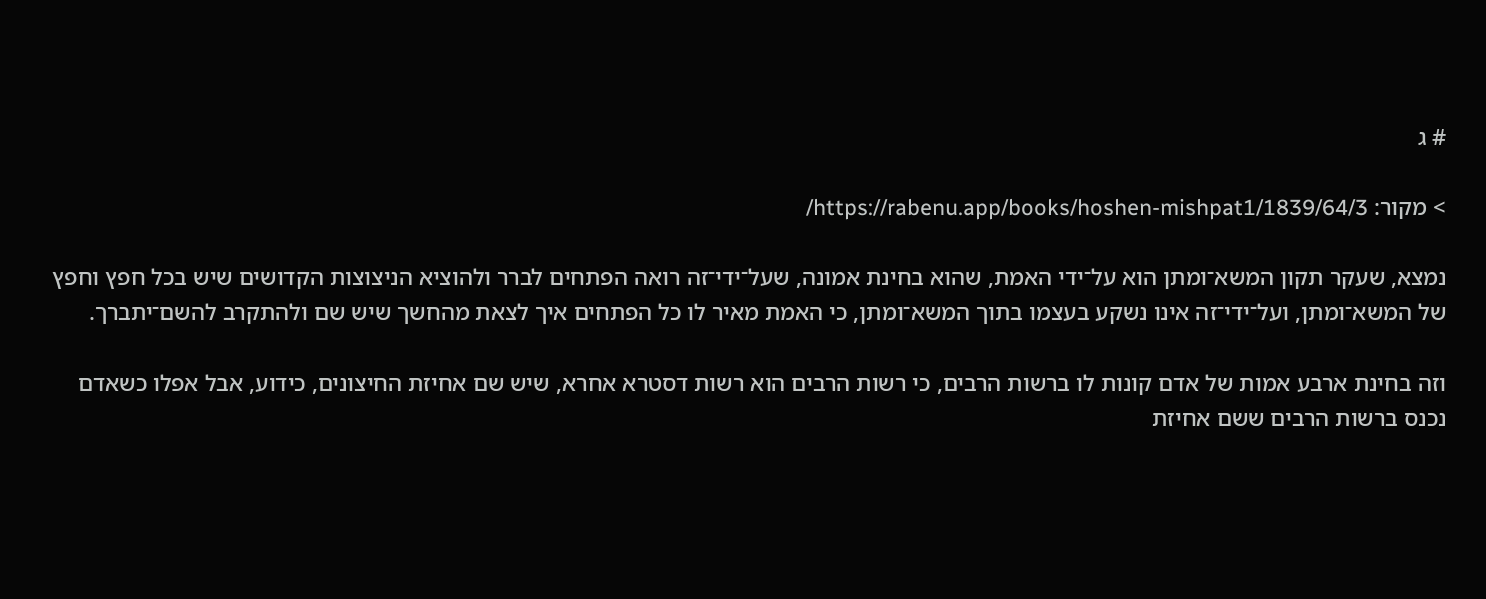# ג

> מקור: https://rabenu.app/books/hoshen-mishpat1/1839/64/3/

נמצא, שעקר תקון המשא־ומתן הוא על־ידי האמת, שהוא בחינת אמונה, שעל־ידי־זה רואה הפתחים לברר ולהוציא הניצוצות הקדושים שיש בכל חפץ וחפץ של המשא־ומתן, ועל־ידי־זה אינו נשקע בעצמו בתוך המשא־ומתן, כי האמת מאיר לו כל הפתחים איך לצאת מהחשך שיש שם ולהתקרב להשם־יתברך.

וזה בחינת ארבע אמות של אדם קונות לו ברשות הרבים, כי רשות הרבים הוא רשות דסטרא אחרא, שיש שם אחיזת החיצונים, כידוע, אבל אפלו כשאדם נכנס ברשות הרבים ששם אחיזת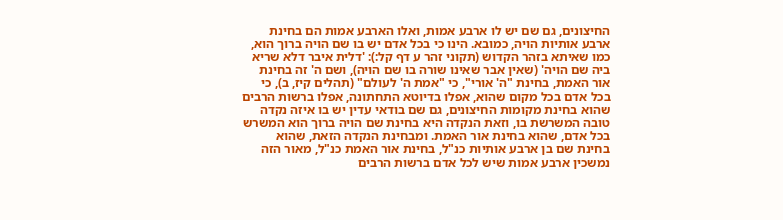החיצונים, גם שם יש לו ארבע אמות, ואלו הארבע אמות הם בחינת ארבע אותיות הויה, כמובא. הינו כי בכל אדם יש בו שם הויה ברוך הוא, כמו שאיתא בזהר הקדוש (תקוני זהר ע דף קל:): 'דלית איבר דלא שריא ביה שם הויה' (שאין אבר שאינו שורה בו שם הויה), ושם ה' זה בחינת אור האמת, בחינת "ה' אורי", כי "אמת ה' לעולם" (תהלים קיז, ב), כי בכל אדם בכל מקום שהוא, אפלו בדיוטא התחתונה, אפלו ברשות הרבים שהוא בחינת מקומות החיצונים, גם שם בודאי עדין יש בו איזה נקדה טובה המשרשת בו, וזאת הנקדה היא בחינת שם הויה ברוך הוא המשרש בכל אדם, שהוא בחינת אור האמת. ומבחינת הנקדה הזאת, שהוא בחינת שם בן ארבע אותיות כנ"ל, בחינת אור האמת כנ"ל, מאור הזה נמשכין ארבע אמות שיש לכל אדם ברשות הרבים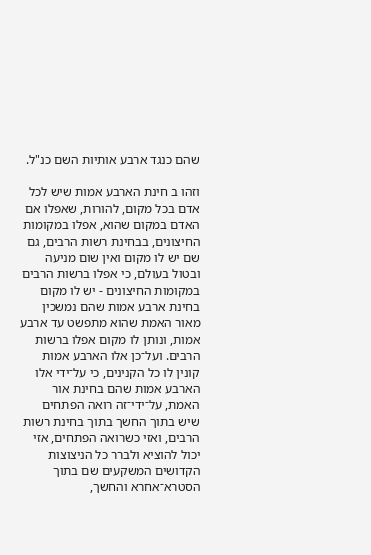שהם כנגד ארבע אותיות השם כנ"ל.

וזהו ב חינת הארבע אמות שיש לכל אדם בכל מקום, להורות, שאפלו אם האדם במקום שהוא, אפלו במקומות החיצונים, בבחינת רשות הרבים, גם שם יש לו מקום ואין שום מניעה ובטול בעולם, כי אפלו ברשות הרבים במקומות החיצונים - יש לו מקום בחינת ארבע אמות שהם נמשכין מאור האמת שהוא מתפשט עד ארבע אמות, ונותן לו מקום אפלו ברשות הרבים. ועל־כן אלו הארבע אמות קונין לו כל הקנינים, כי על־ידי אלו הארבע אמות שהם בחינת אור האמת, על־ידי־זה רואה הפתחים שיש בתוך החשך בתוך בחינת רשות הרבים, ואזי כשרואה הפתחים, אזי יכול להוציא ולברר כל הניצוצות הקדושים המשקעים שם בתוך הסטרא־אחרא והחשך,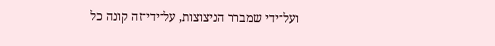ועל־ידי שמברר הניצוצות, על־ידי־זה קונה כל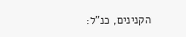הקנינים, כנ"ל: